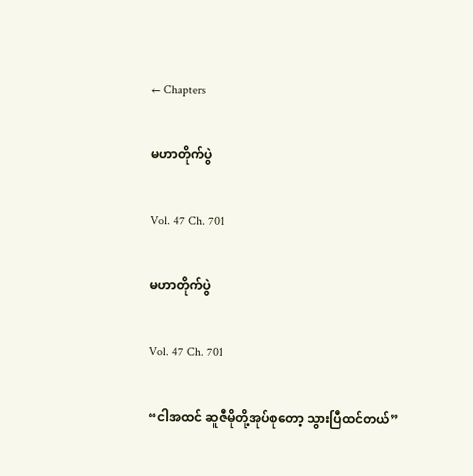← Chapters

မဟာတိုက်ပွဲ

Vol. 47 Ch. 701

မဟာတိုက်ပွဲ

Vol. 47 Ch. 701

“ငါအထင် ဆူဇီမိုတို့အုပ်စုတော့ သွားပြီထင်တယ်”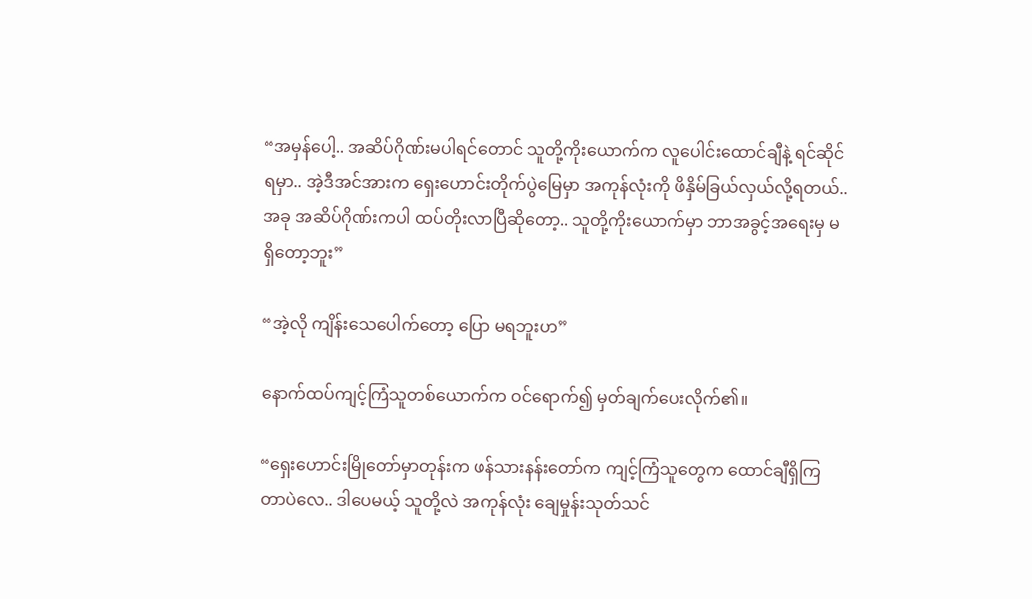“အမှန်ပေါ့.. အဆိပ်ဂိုဏ်းမပါရင်တောင် သူတို့ကိုးယောက်က လူပေါင်းထောင်ချီနဲ့ ရင်ဆိုင်ရမှာ.. အဲ့ဒီအင်အားက ရှေးဟောင်းတိုက်ပွဲမြေမှာ အကုန်လုံးကို ဖိနှိမ်ခြယ်လှယ်လို့ရတယ်.. အခု အဆိပ်ဂိုဏ်းကပါ ထပ်တိုးလာပြီဆိုတော့.. သူတို့ကိုးယောက်မှာ ဘာအခွင့်အရေးမှ မရှိတော့ဘူး”

“အဲ့လို ကျိန်းသေပေါက်တော့ ပြော မရဘူးဟ”

နောက်ထပ်ကျင့်ကြံသူတစ်ယောက်က ဝင်ရောက်၍ မှတ်ချက်ပေးလိုက်၏။

“ရှေးဟောင်းမြိုတော်မှာတုန်းက ဖန်သားနန်းတော်က ကျင့်ကြံသူတွေက ထောင်ချီရှိကြတာပဲလေ.. ဒါပေမယ့် သူတို့လဲ အကုန်လုံး ချေမှုန်းသုတ်သင်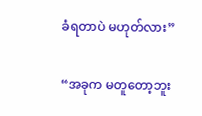ခံရတာပဲ မဟုတ်လား”

“အခုက မတူတော့ဘူး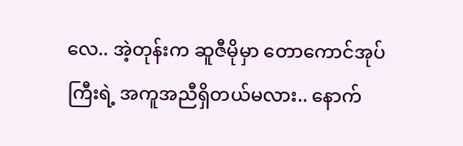လေ.. အဲ့တုန်းက ဆူဇီမိုမှာ တောကောင်အုပ်ကြီးရဲ့ အကူအညီရှိတယ်မလား.. နောက်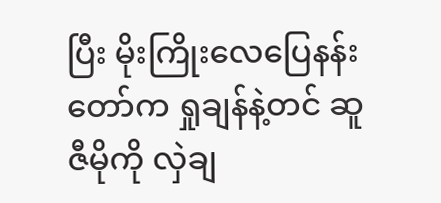ပြီး မိုးကြိုးလေပြေနန်းတော်က ရှုချန်နဲ့တင် ဆူဇီမိုကို လှဲချ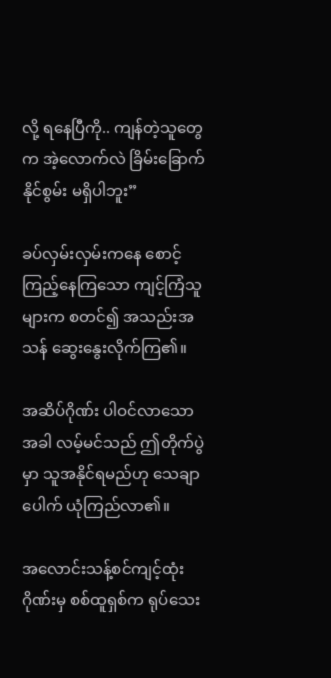လို့ ရနေပြီကို.. ကျန်တဲ့သူတွေက အဲ့လောက်လဲ ခြိမ်းခြောက်နိုင်စွမ်း မရှိပါဘူး”

ခပ်လှမ်းလှမ်းကနေ စောင့်ကြည့်နေကြသော ကျင့်ကြံသူများက စတင်၍ အသည်းအသန် ဆွေးနွေးလိုက်ကြ၏။

အဆိပ်ဂိုဏ်း ပါဝင်လာသောအခါ လမ့်မင်သည် ဤတိုက်ပွဲမှာ သူအနိုင်ရမည်ဟု သေချာပေါက် ယုံကြည်လာ၏။

အလောင်းသန့်စင်ကျင့်ထုံးဂိုဏ်းမှ စစ်ထူရှစ်က ရုပ်သေး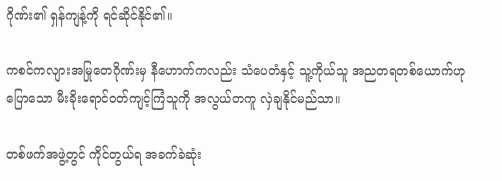ဂိုဏ်း၏ ရှန်ကျန့်ကို ရင်ဆိုင်နိုင်၏။

ကစင်ကလျားအမြုတေဂိုဏ်းမှ နီဟောက်ကလည်း သံပေတံနှင့် သူ့ကိုယ်သူ အညတရတစ်ယောက်ဟုပြောသော မီးခိုးရောင်ဝတ်ကျင့်ကြံသူကို အလွယ်တကူ လှဲချနိုင်မည်သာ။

တစ်ဖက်အဖွဲ့တွင် ကိုင်တွယ်ရ အခက်ခဲဆုံး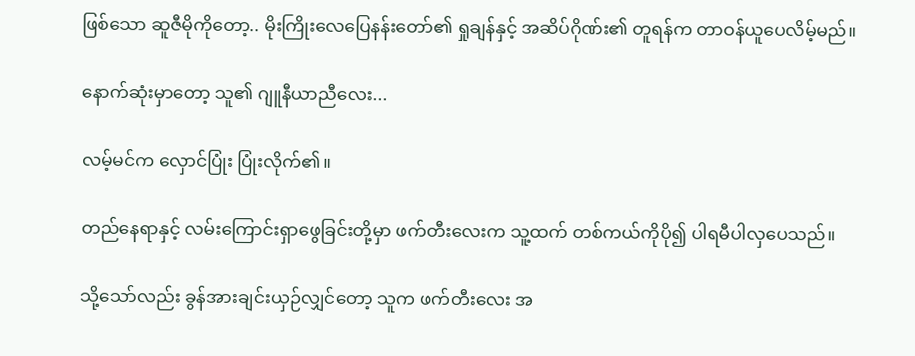ဖြစ်သော ဆူဇီမိုကိုတော့.. မိုးကြိုးလေပြေနန်းတော်၏ ရှုချန်နှင့် အဆိပ်ဂိုဏ်း၏ တူရန်က တာဝန်ယူပေလိမ့်မည်။

နောက်ဆုံးမှာတော့ သူ၏ ဂျူနီယာညီလေး...

လမ့်မင်က လှောင်ပြုံး ပြုံးလိုက်၏။

တည်နေရာနှင့် လမ်းကြောင်းရှာဖွေခြင်းတို့မှာ ဖက်တီးလေးက သူ့ထက် တစ်ကယ်ကိုပို၍ ပါရမီပါလှပေသည်။

သို့သော်လည်း ခွန်အားချင်းယှဉ်လျှင်တော့ သူက ဖက်တီးလေး အ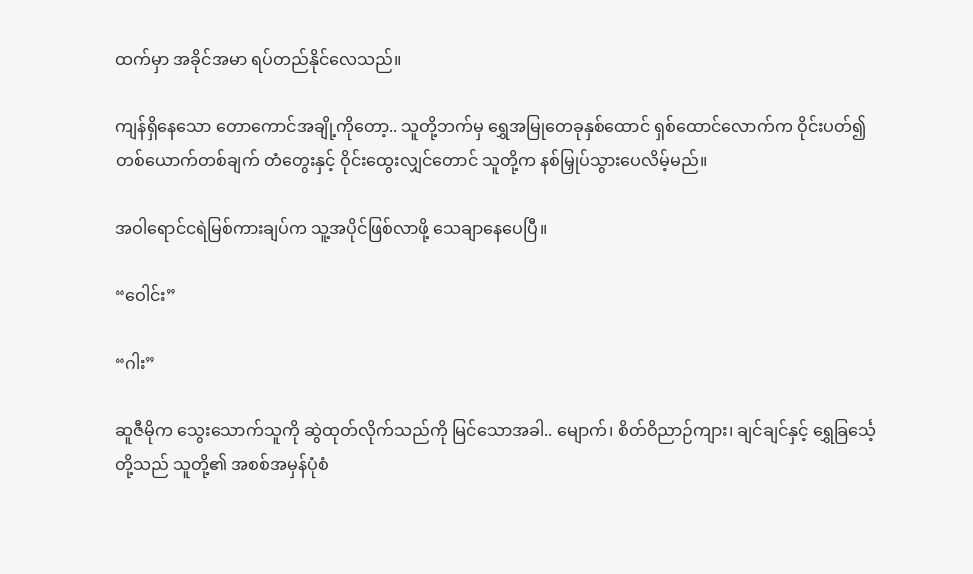ထက်မှာ အခိုင်အမာ ရပ်တည်နိုင်လေသည်။

ကျန်ရှိနေသော တောကောင်အချို့ကိုတော့.. သူတို့ဘက်မှ ရွှေအမြုတေခုနှစ်ထောင် ရှစ်ထောင်လောက်က ဝိုင်းပတ်၍ တစ်ယောက်တစ်ချက် တံတွေးနှင့် ဝိုင်းထွေးလျှင်တောင် သူတို့က နစ်မြှုပ်သွားပေလိမ့်မည်။

အဝါရောင်ငရဲမြစ်ကားချပ်က သူ့အပိုင်ဖြစ်လာဖို့ သေချာနေပေပြီ။

“ဝေါင်း”

“ဂါး”

ဆူဇီမိုက သွေးသောက်သူကို ဆွဲထုတ်လိုက်သည်ကို မြင်သောအခါ.. မျောက်၊ စိတ်ဝိညာဉ်ကျား၊ ချင်ချင်နှင့် ရွှေခြင်္သေ့တို့သည် သူတို့၏ အစစ်အမှန်ပုံစံ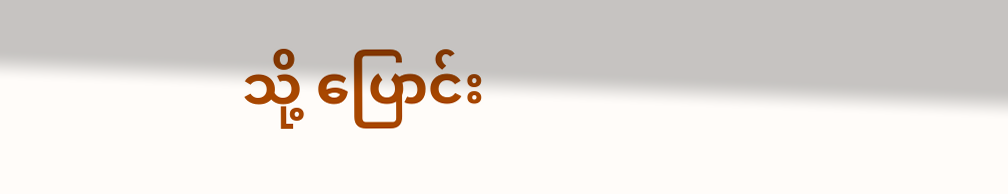သို့ ပြောင်း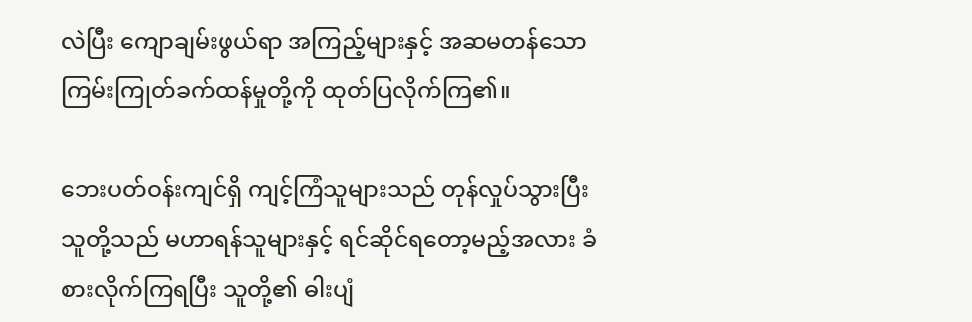လဲပြီး ကျောချမ်းဖွယ်ရာ အကြည့်များနှင့် အဆမတန်သော ကြမ်းကြုတ်ခက်ထန်မှုတို့ကို ထုတ်ပြလိုက်ကြ၏။

ဘေးပတ်ဝန်းကျင်ရှိ ကျင့်ကြံသူများသည် တုန်လှုပ်သွားပြီး သူတို့သည် မဟာရန်သူများနှင့် ရင်ဆိုင်ရတော့မည့်အလား ခံစားလိုက်ကြရပြီး သူတို့၏ ဓါးပျံ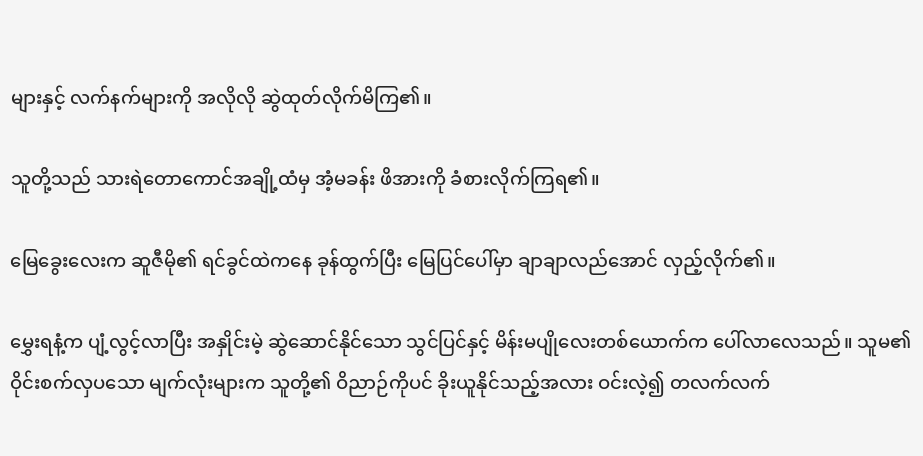များနှင့် လက်နက်များကို အလိုလို ဆွဲထုတ်လိုက်မိကြ၏။

သူတို့သည် သားရဲတောကောင်အချို့ထံမှ အံ့မခန်း ဖိအားကို ခံစားလိုက်ကြရ၏။

မြေခွေးလေးက ဆူဇီမို၏ ရင်ခွင်ထဲကနေ ခုန်ထွက်ပြီး မြေပြင်ပေါ်မှာ ချာချာလည်အောင် လှည့်လိုက်၏။

မွှေးရနံ့က ပျံ့လွင့်လာပြီး အနှိုင်းမဲ့ ဆွဲဆောင်နိုင်သော သွင်ပြင်နှင့် မိန်းမပျိုလေးတစ်ယောက်က ပေါ်လာလေသည်။ သူမ၏ ဝိုင်းစက်လှပသော မျက်လုံးများက သူတို့၏ ဝိညာဉ်ကိုပင် ခိုးယူနိုင်သည့်အလား ဝင်းလဲ့၍ တလက်လက်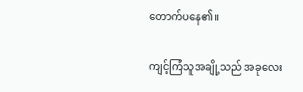တောက်ပနေ၏။

ကျင့်ကြံသူအချို့သည် အခုလေး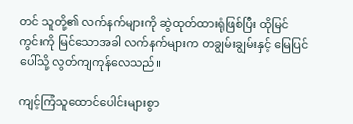တင် သူတို့၏ လက်နက်များကို ဆွဲထုတ်ထားရုံဖြစ်ပြီး ထိုမြင်ကွင်းကို မြင်သောအခါ လက်နက်များက တချွမ်းချွမ်းနှင့် မြေပြင်ပေါ်သို့ လွတ်ကျကုန်လေသည်။

ကျင့်ကြံသူထောင်ပေါင်းများစွာ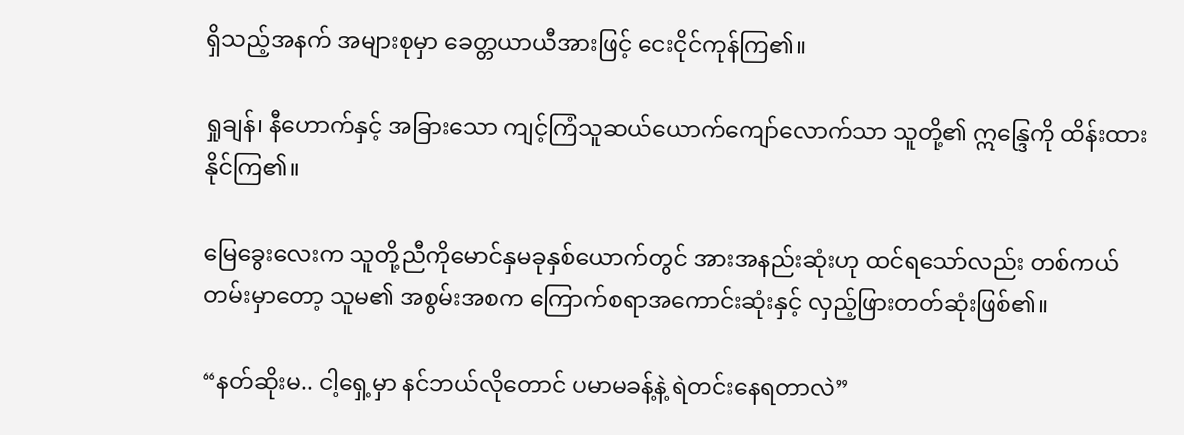ရှိသည့်အနက် အများစုမှာ ခေတ္တယာယီအားဖြင့် ငေးငိုင်ကုန်ကြ၏။

ရှုချန်၊ နီဟောက်နှင့် အခြားသော ကျင့်ကြံသူဆယ်ယောက်ကျော်လောက်သာ သူတို့၏ ဣန္ဒြေကို ထိန်းထားနိုင်ကြ၏။

မြေခွေးလေးက သူတို့ညီကိုမောင်နှမခုနှစ်ယောက်တွင် အားအနည်းဆုံးဟု ထင်ရသော်လည်း တစ်ကယ်တမ်းမှာတော့ သူမ၏ အစွမ်းအစက ကြောက်စရာအကောင်းဆုံးနှင့် လှည့်ဖြားတတ်ဆုံးဖြစ်၏။

“နတ်ဆိုးမ.. ငါ့ရှေ့မှာ နင်ဘယ်လိုတောင် ပမာမခန့်နဲ့ ရဲတင်းနေရတာလဲ”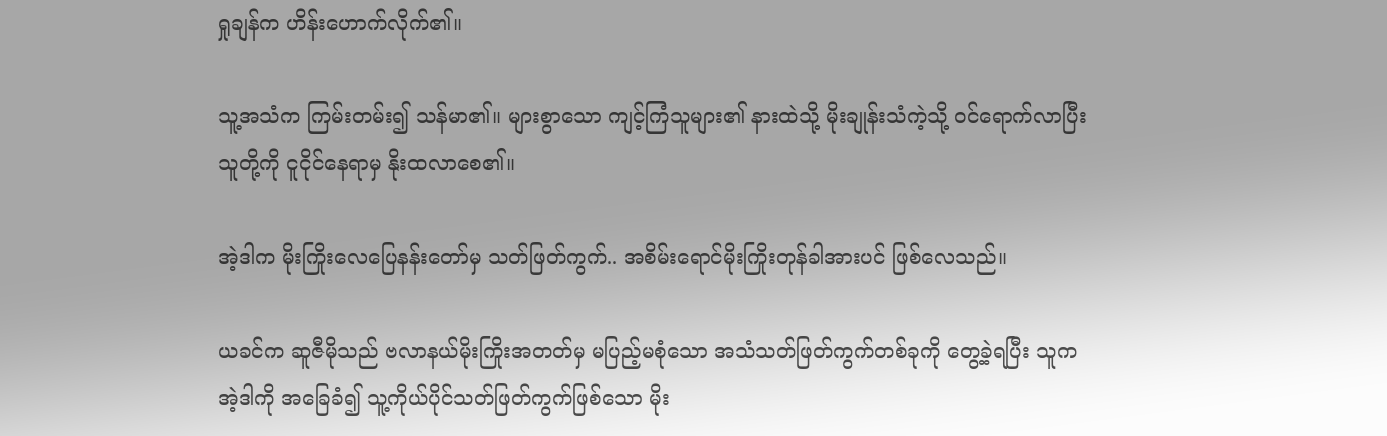ရှုချန်က ဟိန်းဟောက်လိုက်၏။

သူ့အသံက ကြမ်းတမ်း၍ သန်မာ၏။ များစွာသော ကျင့်ကြံသူများ၏ နားထဲသို့ မိုးချုန်းသံကဲ့သို့ ဝင်ရောက်လာပြီး သူတို့ကို ငူငိုင်နေရာမှ နိုးထလာစေ၏။

အဲ့ဒါက မိုးကြိုးလေပြေနန်းတော်မှ သတ်ဖြတ်ကွက်.. အစိမ်းရောင်မိုးကြိုးတုန်ခါအားပင် ဖြစ်လေသည်။

ယခင်က ဆူဇီမိုသည် ဗလာနယ်မိုးကြိုးအတတ်မှ မပြည့်မစုံသော အသံသတ်ဖြတ်ကွက်တစ်ခုကို တွေ့ခဲ့ရပြီး သူက အဲ့ဒါကို အခြေခံ၍ သူ့ကိုယ်ပိုင်သတ်ဖြတ်ကွက်ဖြစ်သော မိုး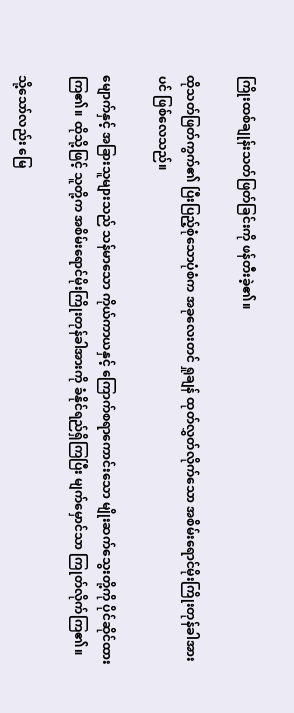ကြိုးထစ်ချုန်းသတ်ဖြတ်ခြင်းကို ဖန်တီးခဲ့၏။

ထိုသတ်ဖြတ်ကွက်၏ ပြီးပြည့်စုံသောပုံစံက အခုလေးတင် ရှုချန် ထုတ်လွှတ်လိုက်သော အစိမ်းရောင်မိုးကြိုးတုန်ခါအားပင် ဖြစ်လေသည်။

မျောက်နှင့် အခြားသူများသည် သန်မာသော ကိုယ်ကာယနှင့် ကြောက်စရာကောင်းသော မျိုးဆက်သွေးတို့ကို ပိုင်ဆိုင်ထားကြ၏။ ထိုသို့ဖြင့် သူတို့က အစိမ်းရောင်မိုးကြိုးတုန်ခါအားကို ခံနိုင်ရည်ရှိကြပြီး မျက်မှောင်သာ ကြုတ်လိုက်ကြ၏။

သို့သော်လည်း မြေ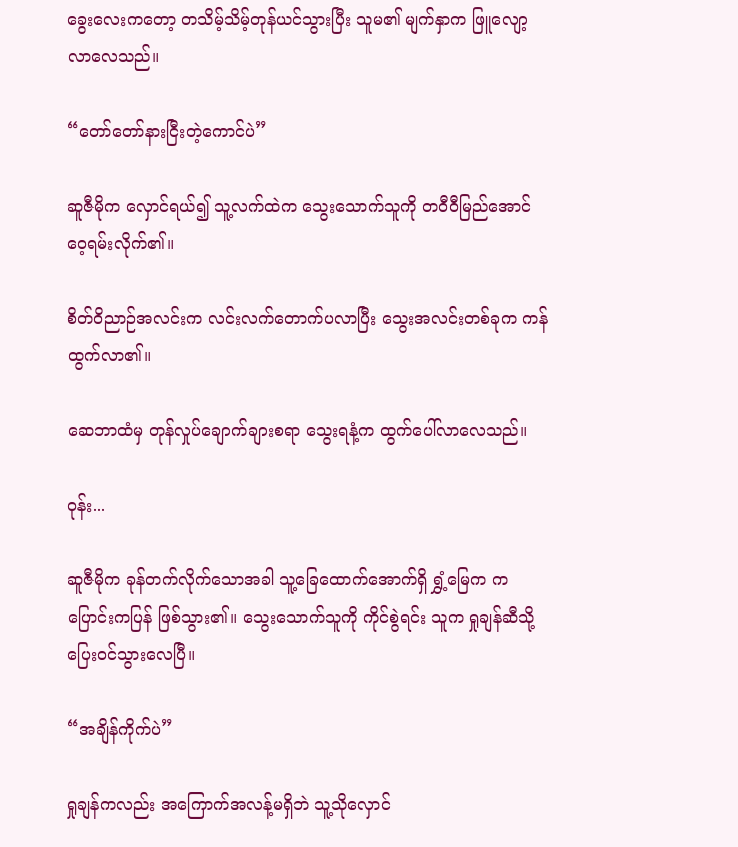ခွေးလေးကတော့ တသိမ့်သိမ့်တုန်ယင်သွားပြီး သူမ၏ မျက်နှာက ဖြူလျော့လာလေသည်။

“တော်တော်နားငြီးတဲ့ကောင်ပဲ”

ဆူဇီမိုက လှောင်ရယ်၍ သူ့လက်ထဲက သွေးသောက်သူကို တဝီဝီမြည်အောင် ဝေ့ရမ်းလိုက်၏။

စိတ်ဝိညာဉ်အလင်းက လင်းလက်တောက်ပလာပြီး သွေးအလင်းတစ်ခုက ကန်ထွက်လာ၏။

ဆေဘာထံမှ တုန်လှုပ်ချောက်ချားစရာ သွေးရနံ့က ထွက်ပေါ်လာလေသည်။

ဝုန်း...

ဆူဇီမိုက ခုန်တက်လိုက်သောအခါ သူ့ခြေထောက်အောက်ရှိ ရွှံ့မြေက ကပြောင်းကပြန် ဖြစ်သွား၏။ သွေးသောက်သူကို ကိုင်စွဲရင်း သူက ရှုချန်ဆီသို့ ပြေးဝင်သွားလေပြီ။

“အချိန်ကိုက်ပဲ”

ရှုချန်ကလည်း အကြောက်အလန့်မရှိဘဲ သူ့သိုလှောင်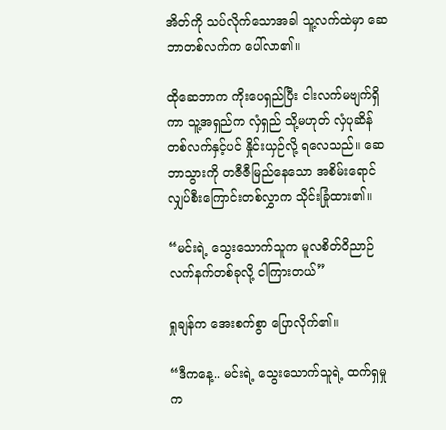အိတ်ကို သပ်လိုက်သောအခါ သူ့လက်ထဲမှာ ဆေဘာတစ်လက်က ပေါ်လာ၏။

ထိုဆေဘာက ကိုးပေရှည်ပြီး ငါးလက်မဗျက်ရှိကာ သူ့အရှည်က လှံရှည် သို့မဟုတ် လှံပုဆိန်တစ်လက်နှင့်ပင် နှိုင်းယှဉ်လို့ ရလေသည်။ ဆေဘာသွားကို တဇီဇီမြည်နေသော အစိမ်းရောင် လျှပ်စီးကြောင်းတစ်လွှာက သိုင်းခြုံထား၏။

“မင်းရဲ့ သွေးသောက်သူက မူလစိတ်ဝိညာဉ်လက်နက်တစ်ခုလို့ ငါကြားတယ်”

ရှုချန်က အေးစက်စွာ ပြောလိုက်၏။

“ဒီကနေ့.. မင်းရဲ့ သွေးသောက်သူရဲ့ ထက်ရှမှုက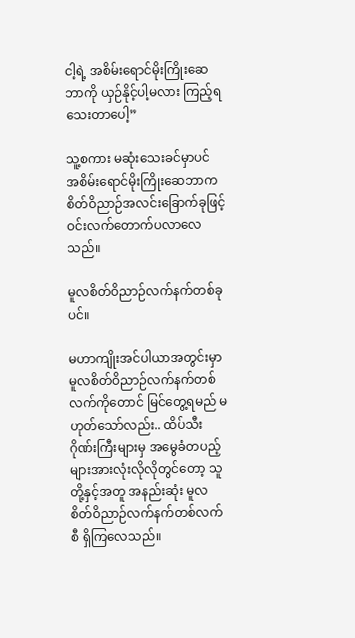ငါ့ရဲ့ အစိမ်းရောင်မိုးကြိုးဆေဘာကို ယှဉ်နိုင့်ပါ့မလား ကြည့်ရသေးတာပေါ့”

သူ့စကား မဆုံးသေးခင်မှာပင် အစိမ်းရောင်မိုးကြိုးဆေဘာက စိတ်ဝိညာဉ်အလင်းခြောက်ခုဖြင့် ဝင်းလက်တောက်ပလာလေသည်။

မူလစိတ်ဝိညာဉ်လက်နက်တစ်ခုပင်။

မဟာကျိုးအင်ပါယာအတွင်းမှာ မူလစိတ်ဝိညာဉ်လက်နက်တစ်လက်ကိုတောင် မြင်တွေ့ရမည် မဟုတ်သော်လည်း.. ထိပ်သီးဂိုဏ်းကြီးများမှ အမွေခံတပည့်များအားလုံးလိုလိုတွင်တော့ သူတို့နှင့်အတူ အနည်းဆုံး မူလစိတ်ဝိညာဉ်လက်နက်တစ်လက်စီ ရှိကြလေသည်။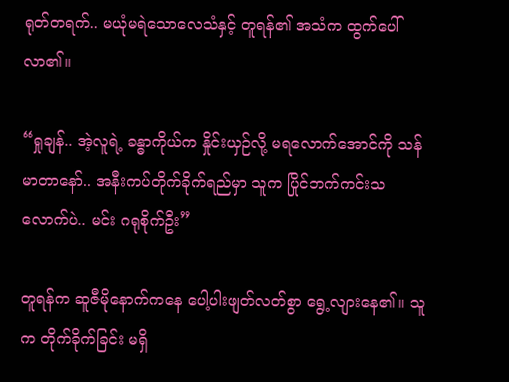ရုတ်တရက်.. မယုံမရဲသောလေသံနှင့် တူရန်၏ အသံက ထွက်ပေါ်လာ၏။

“ရှုချန်.. အဲ့လူရဲ့ ခန္ဓာကိုယ်က နှိုင်းယှဉ်လို့ မရလောက်အောင်ကို သန်မာတာနော်.. အနီးကပ်တိုက်ခိုက်ရည်မှာ သူက ပြိုင်ဘက်ကင်းသလောက်ပဲ.. မင်း ဂရုစိုက်ဦး”

တူရန်က ဆူဇီမိုနောက်ကနေ ပေါ့ပါးဖျတ်လတ်စွာ ရွေ့လျားနေ၏။ သူက တိုက်ခိုက်ခြင်း မရှိ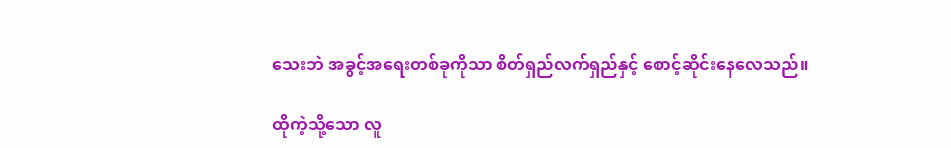သေးဘဲ အခွင့်အရေးတစ်ခုကိုသာ စိတ်ရှည်လက်ရှည်နှင့် စောင့်ဆိုင်းနေလေသည်။

ထိုကဲ့သို့သော လူ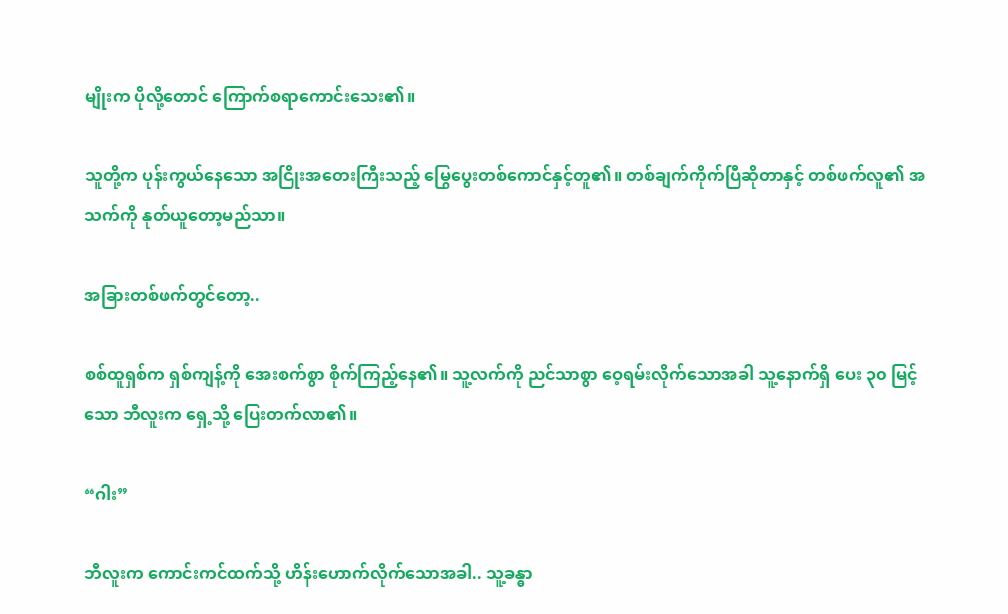မျိုးက ပိုလို့တောင် ကြောက်စရာကောင်းသေး၏။

သူတို့က ပုန်းကွယ်နေသော အငြိုးအတေးကြီးသည့် မြွေပွေးတစ်ကောင်နှင့်တူ၏။ တစ်ချက်ကိုက်ပြီဆိုတာနှင့် တစ်ဖက်လူ၏ အသက်ကို နုတ်ယူတော့မည်သာ။

အခြားတစ်ဖက်တွင်တော့..

စစ်ထူရှစ်က ရှစ်ကျန့်ကို အေးစက်စွာ စိုက်ကြည့်နေ၏။ သူ့လက်ကို ညင်သာစွာ ဝေ့ရမ်းလိုက်သောအခါ သူ့နောက်ရှိ ပေး ၃၀ မြင့်သော ဘီလူးက ရှေ့သို့ ပြေးတက်လာ၏။

“ဂါး”

ဘီလူးက ကောင်းကင်ထက်သို့ ဟိန်းဟောက်လိုက်သောအခါ.. သူ့ခန္ဓာ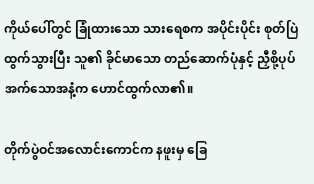ကိုယ်ပေါ်တွင် ခြုံထားသော သားရေစက အပိုင်းပိုင်း စုတ်ပြဲထွက်သွားပြီး သူ၏ ခိုင်မာသော တည်ဆောက်ပုံနှင့် ညှီစို့ပုပ်အက်သောအနံ့က ဟောင်ထွက်လာ၏။

တိုက်ပွဲဝင်အလောင်းကောင်က နဖူးမှ ခြေ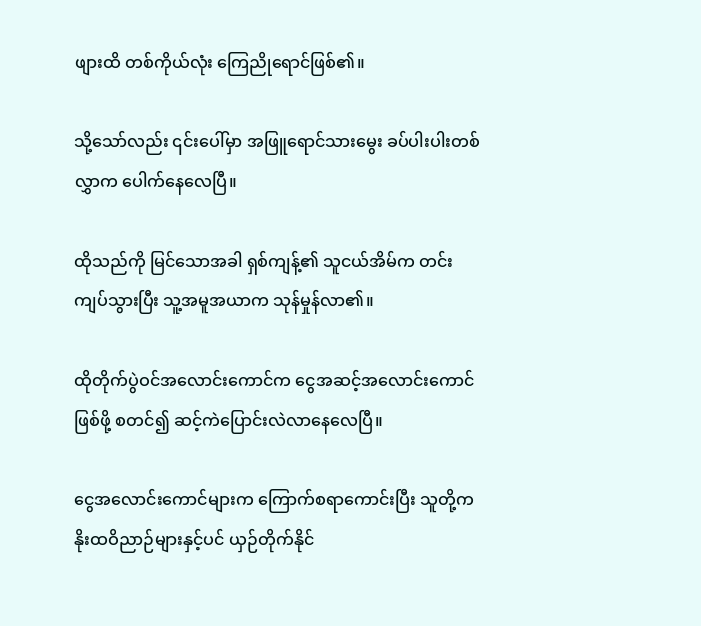ဖျားထိ တစ်ကိုယ်လုံး ကြေညိုရောင်ဖြစ်၏။

သို့သော်လည်း ၎င်းပေါ်မှာ အဖြူရောင်သားမွေး ခပ်ပါးပါးတစ်လွှာက ပေါက်နေလေပြီ။

ထိုသည်ကို မြင်သောအခါ ရှစ်ကျန့်၏ သူငယ်အိမ်က တင်းကျပ်သွားပြီး သူ့အမူအယာက သုန်မှုန်လာ၏။

ထိုတိုက်ပွဲဝင်အလောင်းကောင်က ငွေအဆင့်အလောင်းကောင်ဖြစ်ဖို့ စတင်၍ ဆင့်ကဲပြောင်းလဲလာနေလေပြီ။

ငွေအလောင်းကောင်များက ကြောက်စရာကောင်းပြီး သူတို့က နိုးထဝိညာဉ်များနှင့်ပင် ယှဉ်တိုက်နိုင်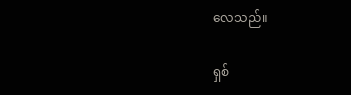လေသည်။

ရှစ်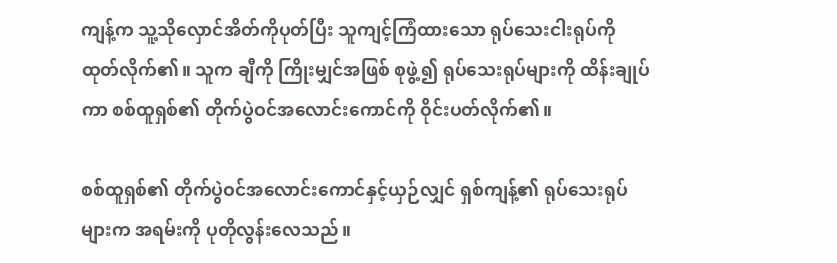ကျန့်က သူ့သိုလှောင်အိတ်ကိုပုတ်ပြီး သူကျင့်ကြံထားသော ရုပ်သေးငါးရုပ်ကို ထုတ်လိုက်၏။ သူက ချီကို ကြိုးမျှင်အဖြစ် စုဖွဲ့၍ ရုပ်သေးရုပ်များကို ထိန်းချုပ်ကာ စစ်ထူရှစ်၏ တိုက်ပွဲဝင်အလောင်းကောင်ကို ဝိုင်းပတ်လိုက်၏။

စစ်ထူရှစ်၏ တိုက်ပွဲဝင်အလောင်းကောင်နှင့်ယှဉ်လျှင် ရှစ်ကျန့်၏ ရုပ်သေးရုပ်များက အရမ်းကို ပုတိုလွန်းလေသည်။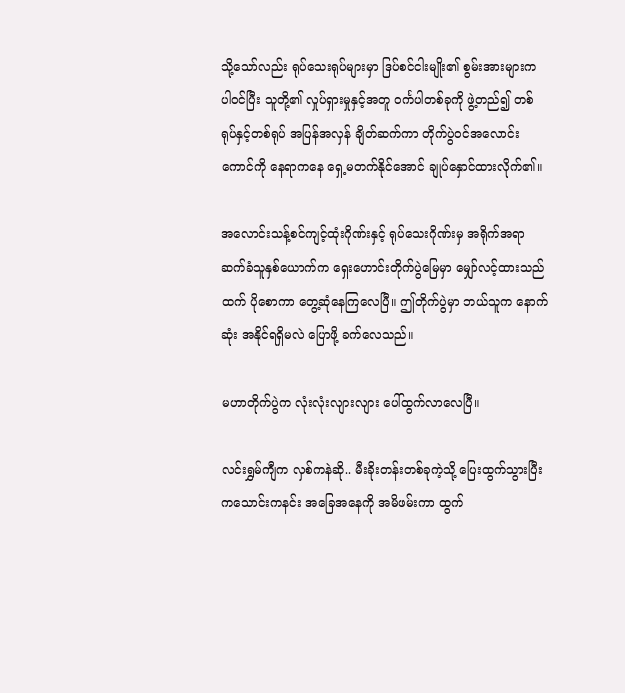သို့သော်လည်း ရုပ်သေးရုပ်များမှာ ဒြပ်စင်ငါးမျိုး၏ စွမ်းအားများက ပါဝင်ပြီး သူတို့၏ လှုပ်ရှားမှုနှင့်အတူ ဝင်္ကပါတစ်ခုကို ဖွဲ့တည်၍ တစ်ရုပ်နှင့်တစ်ရုပ် အပြန်အလှန် ချိတ်ဆက်ကာ တိုက်ပွဲဝင်အလောင်းကောင်ကို နေရာကနေ ရှေ့မတက်နိုင်အောင် ချုပ်နှောင်ထားလိုက်၏။

အလောင်းသန့်စင်ကျင့်ထုံးဂိုဏ်းနှင့် ရုပ်သေးဂိုဏ်းမှ အရိုက်အရာဆက်ခံသူနှစ်ယောက်က ရှေးဟောင်းတိုက်ပွဲမြေမှာ မျှော်လင့်ထားသည်ထက် ပိုစောကာ တွေ့ဆုံနေကြလေပြီ။ ဤတိုက်ပွဲမှာ ဘယ်သူက နောက်ဆုံး အနိုင်ရရှိမလဲ ပြောဖို့ ခက်လေသည်။

မဟာတိုက်ပွဲက လုံးလုံးလျားလျား ပေါ်ထွက်လာလေပြီ။

လင်းရွှမ်ကျီက လှစ်ကနဲဆို.. မီးခိုးတန်းတစ်ခုကဲ့သို့ ပြေးထွက်သွားပြီး ကသောင်းကနင်း အခြေအနေကို အမိဖမ်းကာ ထွက်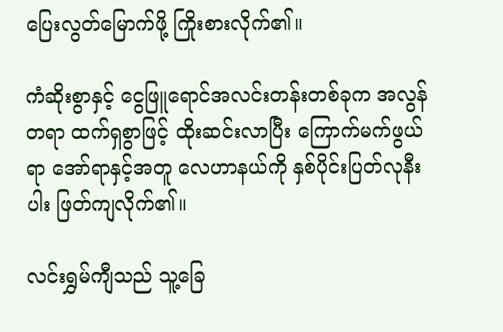ပြေးလွတ်မြောက်ဖို့ ကြိုးစားလိုက်၏။

ကံဆိုးစွာနှင့် ငွေဖြူရောင်အလင်းတန်းတစ်ခုက အလွန်တရာ ထက်ရှစွာဖြင့် ထိုးဆင်းလာပြီး ကြောက်မက်ဖွယ်ရာ အော်ရာနှင့်အတူ လေဟာနယ်ကို နှစ်ပိုင်းပြတ်လုနီးပါး ဖြတ်ကျလိုက်၏။

လင်းရွှမ်ကျီသည် သူ့ခြေ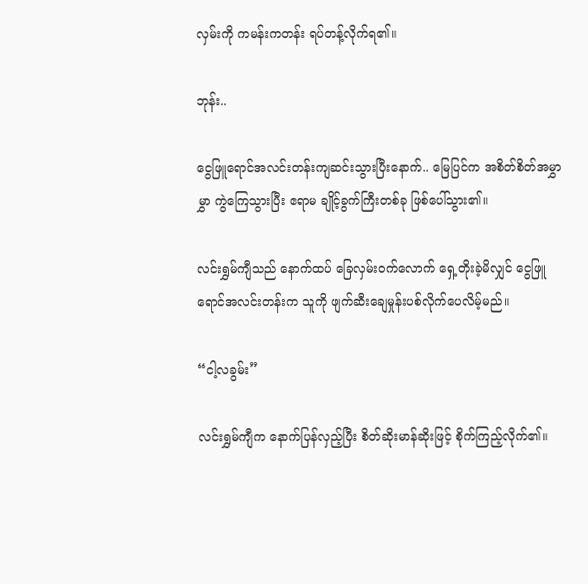လှမ်းကို ကမန်းကတန်း ရပ်တန့်လိုက်ရ၏။

ဘုန်း..

ငွေဖြူရောင်အလင်းတန်းကျဆင်းသွားပြီးနောက်.. မြေပြင်က အစိတ်စိတ်အမွှာမွှာ ကွဲကြေသွားပြီး ဧရာမ ချိုင့်ခွက်ကြီးတစ်ခု ဖြစ်ပေါ်သွား၏။

လင်းရွှမ်ကျီသည် နောက်ထပ် ခြေလှမ်းဝက်လောက် ရှေ့တိုးခဲ့မိလျှင် ငွေဖြူရောင်အလင်းတန်းက သူကို ဖျက်ဆီးချေမှုန်းပစ်လိုက်ပေလိမ့်မည်။

“ငါ့လခွမ်း”

လင်းရွှမ်ကျီက နောက်ပြန်လှည့်ပြီး စိတ်ဆိုးမာန်ဆိုးဖြင့် စိုက်ကြည့်လိုက်၏။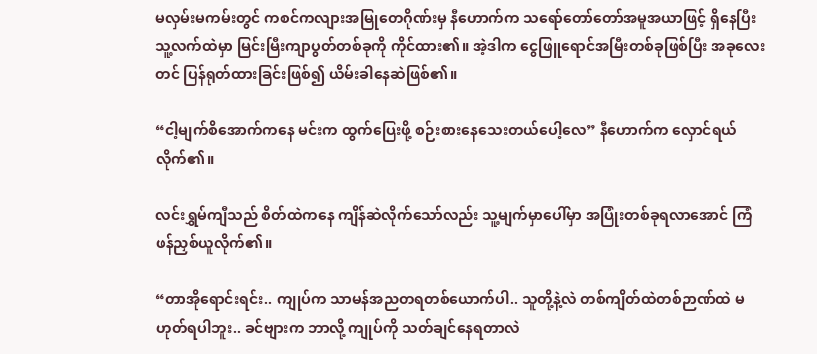မလှမ်းမကမ်းတွင် ကစင်ကလျားအမြုတေဂိုဏ်းမှ နီဟောက်က သရော်တော်တော်အမူအယာဖြင့် ရှိနေပြီး သူ့လက်ထဲမှာ မြင်းမြီးကျာပွတ်တစ်ခုကို ကိုင်ထား၏။ အဲ့ဒါက ငွေဖြူရောင်အမြီးတစ်ခုဖြစ်ပြီး အခုလေးတင် ပြန်ရုတ်ထားခြင်းဖြစ်၍ ယိမ်းခါနေဆဲဖြစ်၏။

“ငါ့မျက်စိအောက်ကနေ မင်းက ထွက်ပြေးဖို့ စဉ်းစားနေသေးတယ်ပေါ့လေ” နီဟောက်က လှောင်ရယ်လိုက်၏။

လင်းရွှမ်ကျီသည် စိတ်ထဲကနေ ကျိန်ဆဲလိုက်သော်လည်း သူ့မျက်မှာပေါ်မှာ အပြုံးတစ်ခုရလာအောင် ကြံဖန်ညှစ်ယူလိုက်၏။

“တာအိုရောင်းရင်း.. ကျုပ်က သာမန်အညတရတစ်ယောက်ပါ.. သူတို့နဲ့လဲ တစ်ကျိတ်ထဲတစ်ဉာဏ်ထဲ မဟုတ်ရပါဘူး.. ခင်ဗျားက ဘာလို့ ကျုပ်ကို သတ်ချင်နေရတာလဲ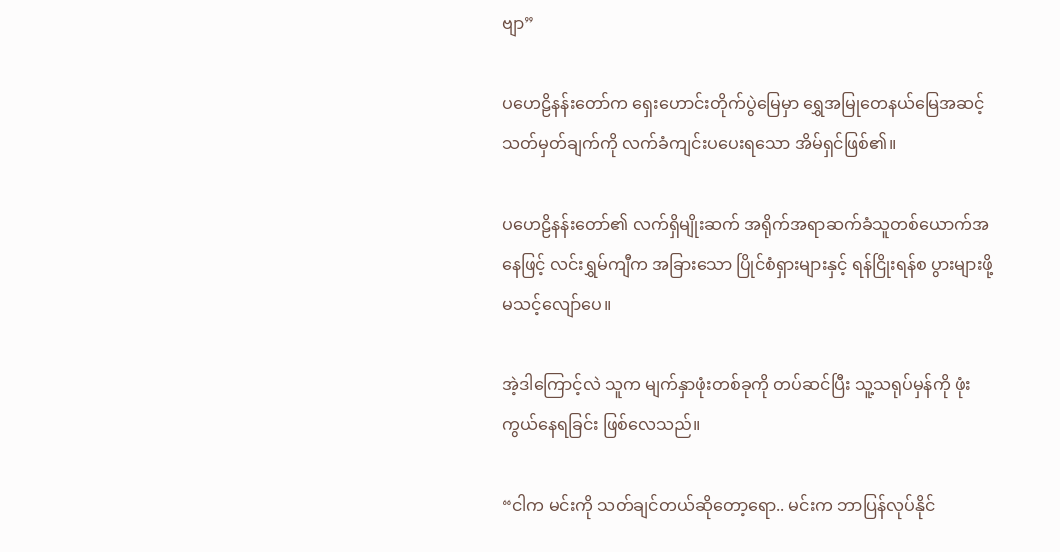ဗျာ”

ပဟေဠိနန်းတော်က ရှေးဟောင်းတိုက်ပွဲမြေမှာ ရွှေအမြုတေနယ်မြေအဆင့်သတ်မှတ်ချက်ကို လက်ခံကျင်းပပေးရသော အိမ်ရှင်ဖြစ်၏။

ပဟေဠိနန်းတော်၏ လက်ရှိမျိုးဆက် အရိုက်အရာဆက်ခံသူတစ်ယောက်အနေဖြင့် လင်းရွှမ်ကျီက အခြားသော ပြိုင်စံရှားများနှင့် ရန်ငြိုးရန်စ ပွားများဖို့ မသင့်လျော်ပေ။

အဲ့ဒါကြောင့်လဲ သူက မျက်နှာဖုံးတစ်ခုကို တပ်ဆင်ပြီး သူ့သရုပ်မှန်ကို ဖုံးကွယ်နေရခြင်း ဖြစ်လေသည်။

“ငါက မင်းကို သတ်ချင်တယ်ဆိုတော့ရော.. မင်းက ဘာပြန်လုပ်နိုင်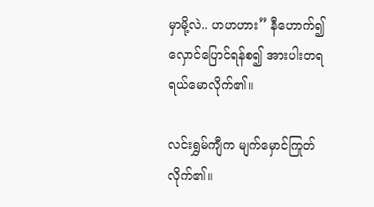မှာမို့လဲ.. ဟဟဟား” နီဟောက်၍ လှောင်ပြောင်ရန်စ၍ အားပါးတရ ရယ်မောလိုက်၏။

လင်းရွှမ်ကျီက မျက်မှောင်ကြုတ်လိုက်၏။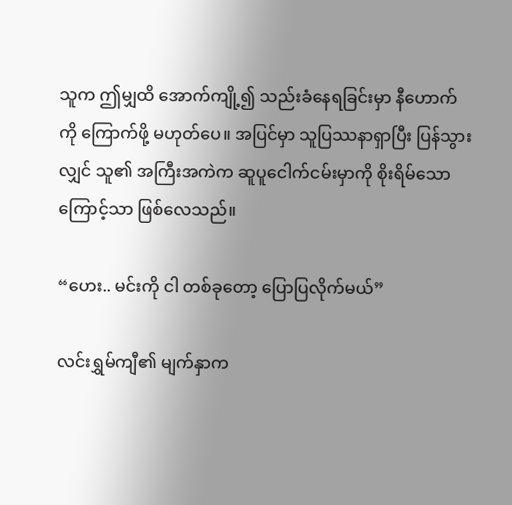သူက ဤမျှထိ အောက်ကျို့၍ သည်းခံနေရခြင်းမှာ နီဟောက်ကို ကြောက်ဖို့ မဟုတ်ပေ။ အပြင်မှာ သူပြဿနာရှာပြီး ပြန်သွားလျှင် သူ၏ အကြီးအကဲက ဆူပူငေါက်ငမ်းမှာကို စိုးရိမ်သောကြောင့်သာ ဖြစ်လေသည်။

“ဟေး.. မင်းကို ငါ တစ်ခုတော့ ပြောပြလိုက်မယ်”

လင်းရွှမ်ကျီ၏ မျက်နှာက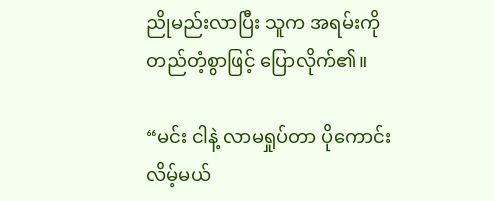ညိုမည်းလာပြီး သူက အရမ်းကို တည်တံ့စွာဖြင့် ပြောလိုက်၏။

“မင်း ငါနဲ့ လာမရှုပ်တာ ပိုကောင်းလိမ့်မယ်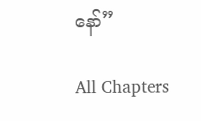နော်”

All Chapters